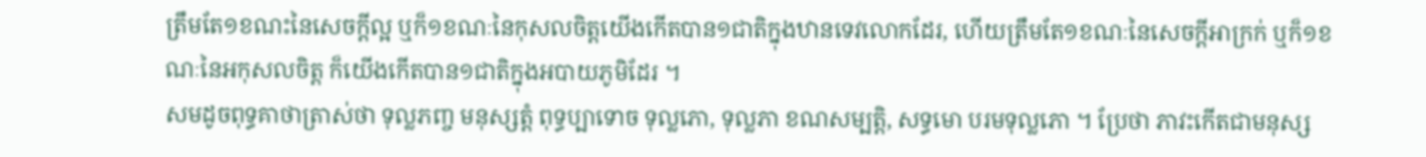ត្រឹមតែ១ខណះនៃសេចក្តីល្អ ឬក៏១ខណៈនៃកុសលចិត្តយើងកើតបាន១ជាតិក្នុងឋានទេវលោកដែរ, ហើយត្រឹមតែ១ខណៈនៃសេចក្តីអាក្រក់ ឬក៏១ខណៈនៃអកុសលចិត្ត ក៏យើងកើតបាន១ជាតិក្នុងអបាយភូមិដែរ ។
សមដូចពុទ្ធគាថាត្រាស់ថា ទុល្លភញ្ច មនុស្សត្តំ ពុទ្ធប្បាទោច ទុល្លភោ, ទុល្លភា ខណសម្បត្តិ, សទ្ធមោ បរមទុល្លភោ ។ ប្រែថា ភាវះកើតជាមនុស្ស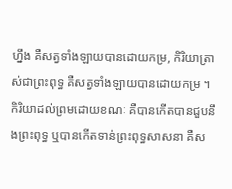ហ្នឹង គឺសត្វទាំងឡាយបានដោយកម្រ, កិរិយាត្រាស់ជាព្រះពុទ្ធ គឺសត្វទាំងឡាយបានដោយកម្រ ។
កិរិយាដល់ព្រមដោយខណៈ គឺបានកើតបានជួបនឹងព្រះពុទ្ធ ឬបានកើតទាន់ព្រះពុទ្ធសាសនា គឺស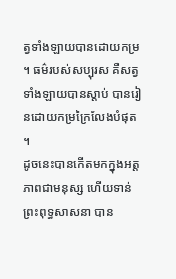ត្វទាំងឡាយបានដោយកម្រ ។ ធម៌របស់សប្បុរស គឺសត្វទាំងឡាយបានស្តាប់ បានរៀនដោយកម្រក្រៃលែងបំផុត ។
ដូចនេះបានកើតមកក្នុងអត្តភាពជាមនុស្ស ហើយទាន់ព្រះពុទ្ធសាសនា បាន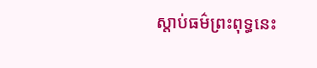ស្តាប់ធម៌ព្រះពុទ្ធនេះ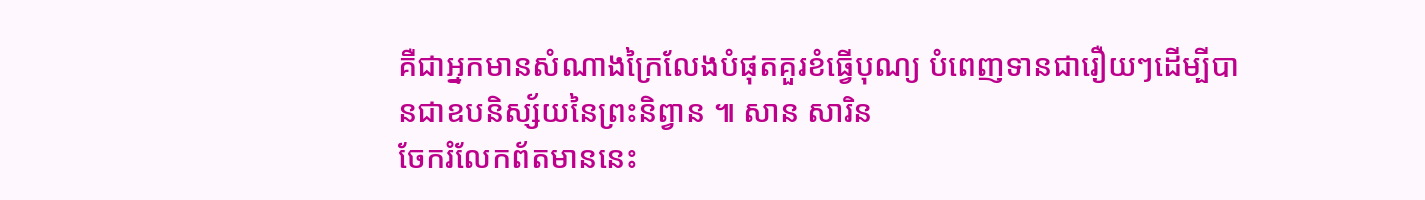គឺជាអ្នកមានសំណាងក្រៃលែងបំផុតគួរខំធ្វើបុណ្យ បំពេញទានជារឿយៗដើម្បីបានជាឧបនិស្ស័យនៃព្រះនិព្វាន ៕ សាន សារិន
ចែករំលែកព័តមាននេះ